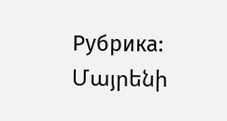Рубрика: Մայրենի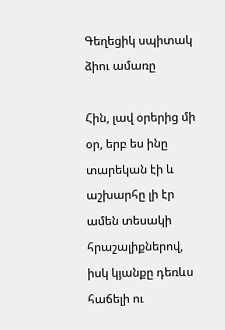Գեղեցիկ սպիտակ ձիու ամառը

Հին, լավ օրերից մի օր, երբ ես ինը տարեկան էի և աշխարհը լի էր ամեն տեսակի հրաշալիքներով, իսկ կյանքը դեռևս հաճելի ու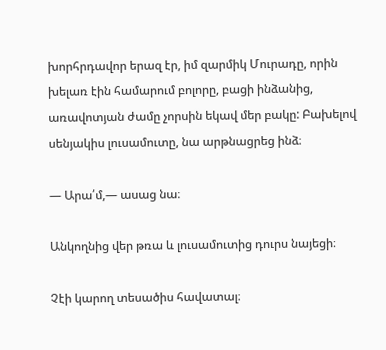խորհրդավոր երազ էր, իմ զարմիկ Մուրադը, որին խելառ էին համարում բոլորը, բացի ինձանից, առավոտյան ժամը չորսին եկավ մեր բակը: Բախելով սենյակիս լուսամուտը, նա արթնացրեց ինձ։

— Արա՛մ,— ասաց նա։

Անկողնից վեր թռա և լուսամուտից դուրս նայեցի։

Չէի կարող տեսածիս հավատալ։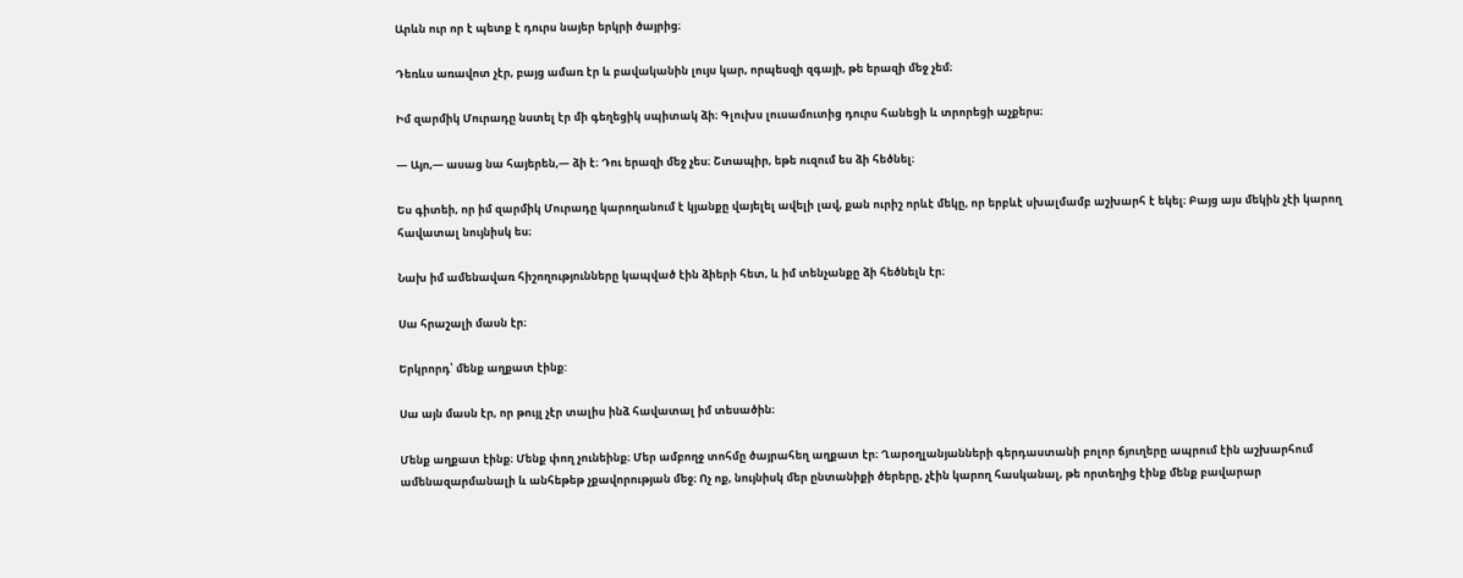Արևն ուր որ է պետք է դուրս նայեր երկրի ծայրից։

Դեռևս առավոտ չէր, բայց ամառ էր և բավականին լույս կար, որպեսզի զգայի, թե երազի մեջ չեմ։

Իմ զարմիկ Մուրադը նստել էր մի գեղեցիկ սպիտակ ձի։ Գլուխս լուսամուտից դուրս հանեցի և տրորեցի աչքերս։

— Այո,— ասաց նա հայերեն,— ձի է։ Դու երազի մեջ չես։ Շտապիր, եթե ուզում ես ձի հեծնել։

Ես գիտեի, որ իմ զարմիկ Մուրադը կարողանում է կյանքը վայելել ավելի լավ, քան ուրիշ որևէ մեկը, որ երբևէ սխալմամբ աշխարհ է եկել։ Բայց այս մեկին չէի կարող հավատալ նույնիսկ ես։

Նախ իմ ամենավառ հիշողությունները կապված էին ձիերի հետ, և իմ տենչանքը ձի հեծնելն էր։

Սա հրաշալի մասն էր։

Երկրորդ՝ մենք աղքատ էինք:

Սա այն մասն էր, որ թույլ չէր տալիս ինձ հավատալ իմ տեսածին։

Մենք աղքատ էինք։ Մենք փող չունեինք։ Մեր ամբողջ տոհմը ծայրահեղ աղքատ էր։ Ղարօղլանյանների գերդաստանի բոլոր ճյուղերը ապրում էին աշխարհում ամենազարմանալի և անհեթեթ չքավորության մեջ։ Ոչ ոք, նույնիսկ մեր ընտանիքի ծերերը, չէին կարող հասկանալ, թե որտեղից էինք մենք բավարար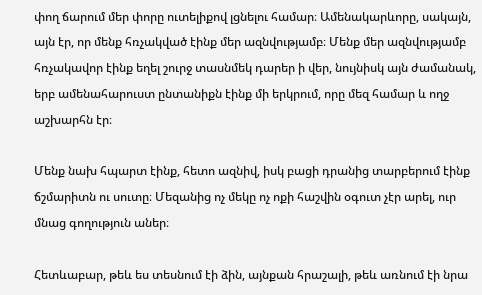փող ճարում մեր փորը ուտելիքով լցնելու համար։ Ամենակարևորը, սակայն, այն էր, որ մենք հռչակված էինք մեր ազնվությամբ։ Մենք մեր ազնվությամբ հռչակավոր էինք եղել շուրջ տասնմեկ դարեր ի վեր, նույնիսկ այն ժամանակ, երբ ամենահարուստ ընտանիքն էինք մի երկրում, որը մեզ համար և ողջ աշխարհն էր։

Մենք նախ հպարտ էինք, հետո ազնիվ, իսկ բացի դրանից տարբերում էինք ճշմարիտն ու սուտը։ Մեզանից ոչ մեկը ոչ ոքի հաշվին օգուտ չէր արել, ուր մնաց գողություն աներ։

Հետևաբար, թեև ես տեսնում էի ձին, այնքան հրաշալի, թեև առնում էի նրա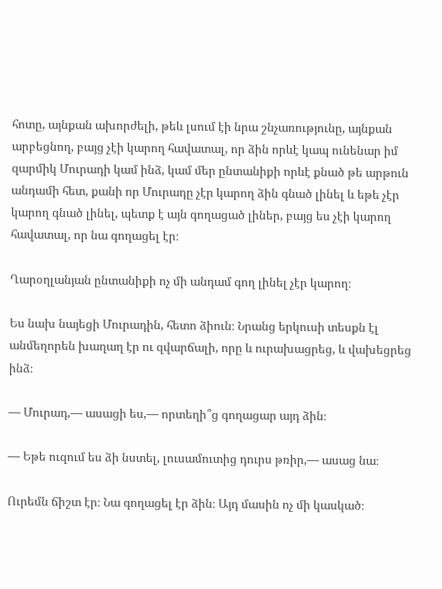հոտը, այնքան ախորժելի, թեև լսում էի նրա շնչառությունը, այնքան արբեցնող, բայց չէի կարող հավատալ, որ ձին որևէ կապ ունենար իմ զարմիկ Մուրադի կամ ինձ, կամ մեր ընտանիքի որևէ քնած թե արթուն անդամի հետ, քանի որ Մուրադը չէր կարող ձին գնած լինել և եթե չէր կարող գնած լինել, պետք է այն գողացած լիներ, բայց ես չէի կարող հավատալ, որ նա գողացել էր։

Ղարօղլանյան ընտանիքի ոչ մի անդամ գող լինել չէր կարող։

Ես նախ նայեցի Մուրադին, հետո ձիուն։ Նրանց երկուսի տեսքն էլ անմեղորեն խաղաղ էր ու զվարճալի, որը և ուրախացրեց, և վախեցրեց ինձ։

— Մուրադ,— ասացի ես,— որտեղի՞ց գողացար այդ ձին։

— Եթե ուզում ես ձի նստել, լուսամուտից դուրս թռիր,— ասաց նա։

Ուրեմն ճիշտ էր։ Նա գողացել էր ձին։ Այդ մասին ոչ մի կասկած։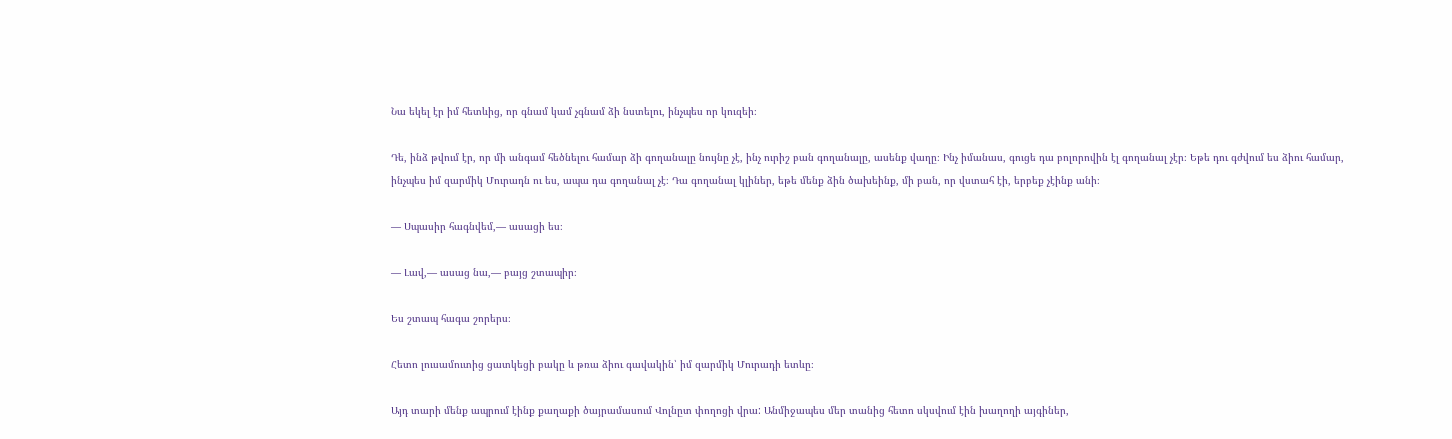Նա եկել էր իմ հետևից, որ գնամ կամ չգնամ ձի նստելու, ինչպես որ կուզեի։

Դե, ինձ թվում էր, որ մի անգամ հեծնելու համար ձի գողանալը նույնը չէ, ինչ ուրիշ բան գողանալը, ասենք վաղը։ Ինչ իմանաս, գուցե դա բոլորովին էլ գողանալ չէր։ Եթե դու գժվում ես ձիու համար, ինչպես իմ զարմիկ Մուրադն ու ես, ապա դա գողանալ չէ։ Դա գողանալ կլիներ, եթե մենք ձին ծախեինք, մի բան, որ վստահ էի, երբեք չէինք անի։

— Սպասիր հագնվեմ,— ասացի ես։

— Լավ,— ասաց նա,— բայց շտապիր։

Ես շտապ հագա շորերս։

Հետո լուսամուտից ցատկեցի բակը և թռա ձիու գավակին՝ իմ զարմիկ Մուրադի ետևը։

Այդ տարի մենք ապրում էինք քաղաքի ծայրամասում Վոլնըտ փողոցի վրա: Անմիջապես մեր տանից հետո սկսվում էին խաղողի այգիներ,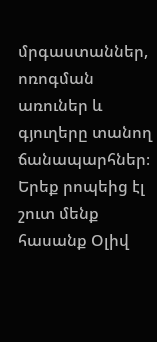մրգաստաններ, ոռոգման առուներ և գյուղերը տանող ճանապարհներ։ Երեք րոպեից էլ շուտ մենք հասանք Օլիվ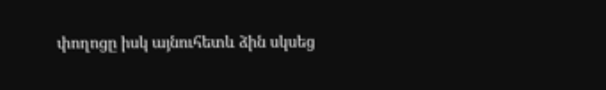փողոցը իսկ այնուհետև ձին սկսեց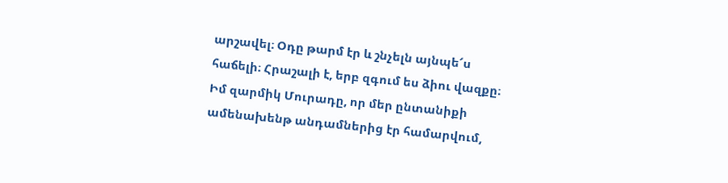արշավել։ Օդը թարմ էր և շնչելն այնպե՜ս հաճելի։ Հրաշալի է, երբ զգում ես ձիու վազքը։ Իմ զարմիկ Մուրադը, որ մեր ընտանիքի ամենախենթ անդամներից էր համարվում,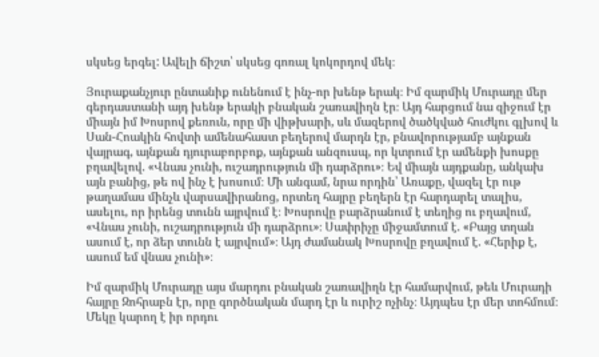սկսեց երգել: Ավելի ճիշտ՝ սկսեց գոռալ կոկորդով մեկ։

Յուրաքանչյուր ընտանիք ունենում է ինչ-որ խենթ երակ։ Իմ զարմիկ Մուրադը մեր գերդաստանի այդ խենթ երակի բնական շառավիղն էր։ Այդ հարցում նա զիջում էր միայն իմ Խոսրով քեռուն, որը մի վիթխարի, սև մազերով ծածկված հուժկու գլխով և Սան-Հոակին հովտի ամենահաստ բեղերով մարդն էր, բնավորությամբ այնքան վայրագ, այնքան դյուրաբորբոք, այնքան անզուսպ, որ կտրում էր ամենքի խոսքը բղավելով. «Վնաս չունի, ուշադրություն մի դարձրու»։ Եվ միայն այդքանը, անկախ այն բանից, թե ով ինչ է խոսում։ Մի անգամ, նրա որդին՝ Առաքը, վազել էր ութ թաղամաս մինչև վարսավիրանոց, որտեղ հայրը բեղերն էր հարդարել տալիս, ասելու, որ իրենց տունն այրվում է։ Խոսրովը բարձրանում է տեղից ու բղավում, «Վնաս չունի, ուշադրություն մի դարձրու»։ Սափրիչը միջամտում է. «Բայց տղան ասում է, որ ձեր տունն է այրվում»։ Այդ ժամանակ Խոսրովը բղավում է. «Հերիք է, ասում եմ վնաս չունի»։

Իմ զարմիկ Մուրադը այս մարդու բնական շառավիղն էր համարվում, թեև Մուրադի հայրը Զոհրաբն էր, որը գործնական մարդ էր և ուրիշ ոչինչ։ Այդպես էր մեր տոհմում։ Մեկը կարող է իր որդու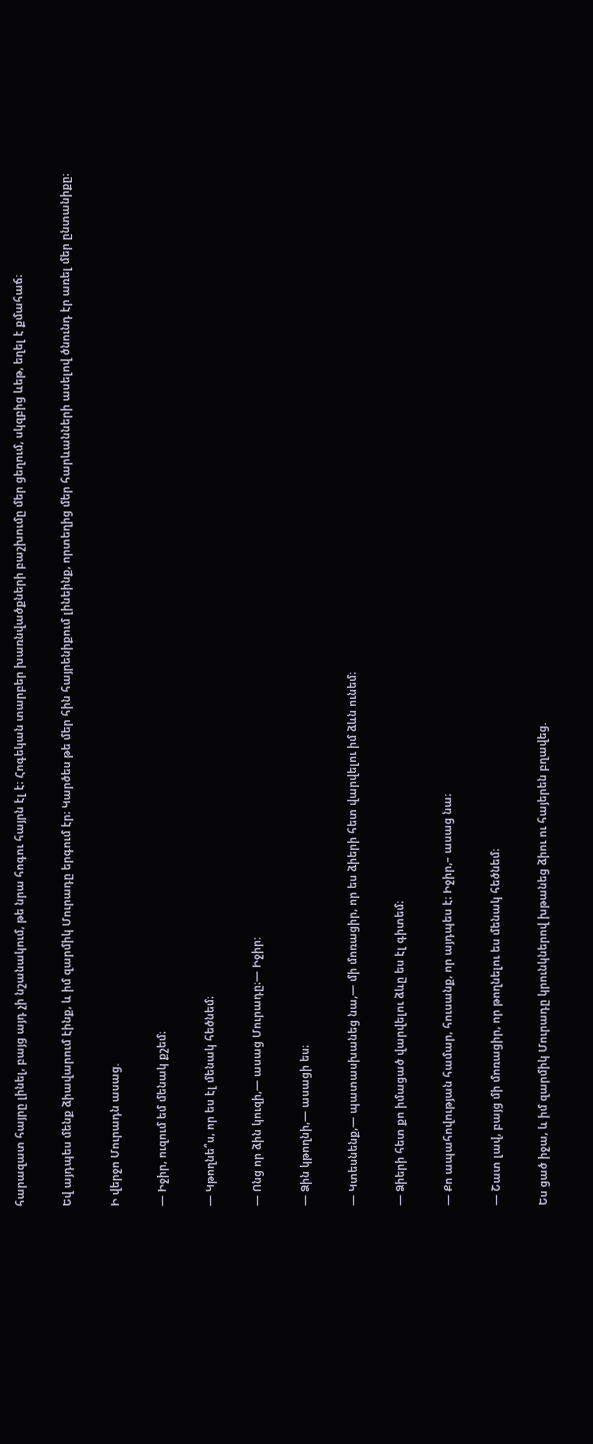հարազատ հայրը լինել, բայց այդ չի նշանակում, թե նրա հոգու հայրն էլ է։ Հոգեկան տարբեր խառնվածքների բաշխումը մեր ցեղում, սկզբից ևեթ, եղել է քմահաճ։

Եվ այդպես մենք ձիավարում էինք, և իմ զարմիկ Մուրադը երգում էր։ Կարծես թե մեր հին հայրենիքում լինեինք, որտեղից մեր հարևանների ասելով ծնունդ էր առել մեր ընտանիքը։

Ի վերջո Մուրադն ասաց.

— Իջիր, ուզում եմ մենակ քշեմ։

— Կթողնե՞ս, որ ես էլ մենակ հեծնեմ։

— Ոնց որ ձին կուզի,— ասաց Մուրադը։— Իջիր:

— Ձին կթողնի,— ասացի ես։

— Կտեսնենք,— պատասխանեց նա,— մի մոռացիր, որ ես ձիերի հետ վարվելու իմ ձևն ունեմ։

— Ձիերի հետ քո իմացած վարվելու ձևը ես էլ գիտեմ։

— Քո ապահովության համար, հուսանք, որ այդպես է։ Իջիր,– ասաց նա։

— Շատ լավ, բայց մի մոռացիր, որ թողնելու ես մենակ հեծնեմ։

Ես ցած իջա, և իմ զարմիկ Մուրադը կրունկներով խթանեց ձիու ու հայերեն բղավեց.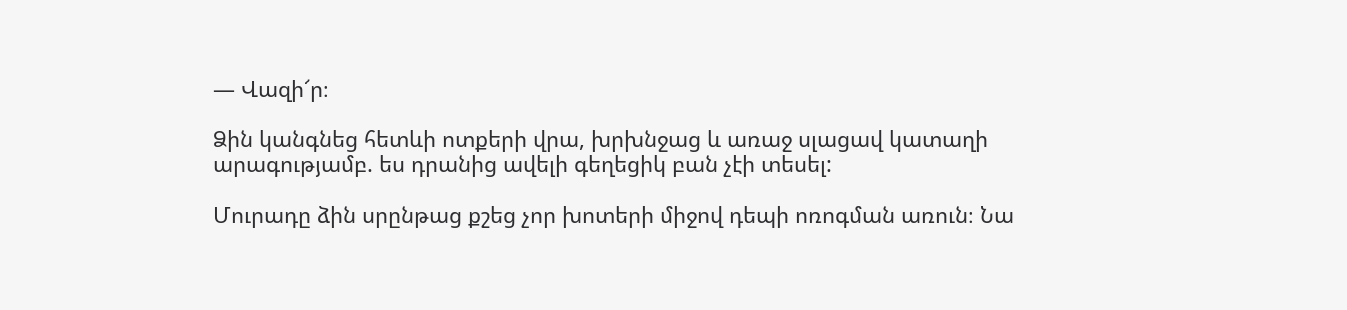— Վազի՜ր։

Ձին կանգնեց հետևի ոտքերի վրա, խրխնջաց և առաջ սլացավ կատաղի արագությամբ. ես դրանից ավելի գեղեցիկ բան չէի տեսել:

Մուրադը ձին սրընթաց քշեց չոր խոտերի միջով դեպի ոռոգման առուն։ Նա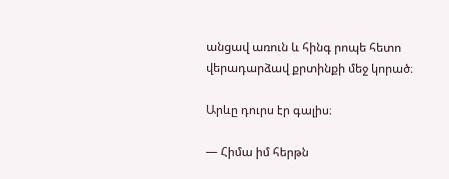անցավ առուն և հինգ րոպե հետո վերադարձավ քրտինքի մեջ կորած։

Արևը դուրս էր գալիս։

— Հիմա իմ հերթն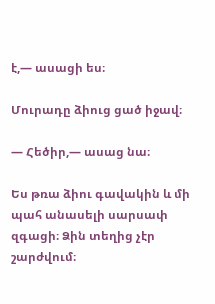է,— ասացի ես։

Մուրադը ձիուց ցած իջավ։

— Հեծիր,— ասաց նա։

Ես թռա ձիու գավակին և մի պահ անասելի սարսափ զգացի։ Ձին տեղից չէր շարժվում։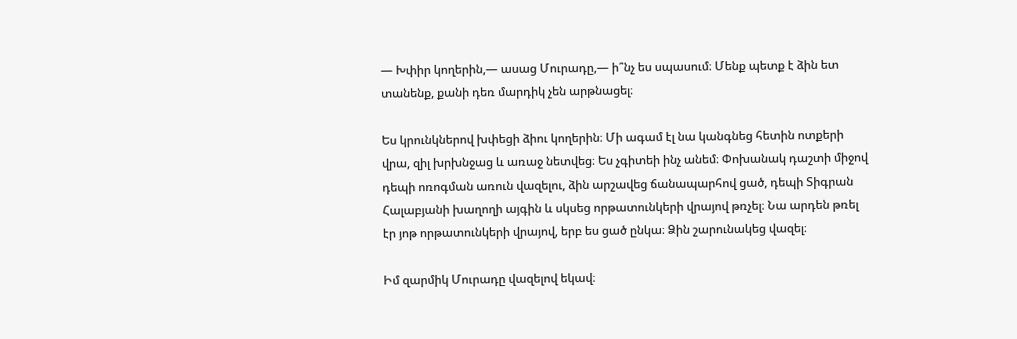— Խփիր կողերին,— ասաց Մուրադը,— ի՞նչ ես սպասում։ Մենք պետք է ձին ետ տանենք, քանի դեռ մարդիկ չեն արթնացել։

Ես կրունկներով խփեցի ձիու կողերին։ Մի ագամ էլ նա կանգնեց հետին ոտքերի վրա, զիլ խրխնջաց և առաջ նետվեց։ Ես չգիտեի ինչ անեմ։ Փոխանակ դաշտի միջով դեպի ոռոգման առուն վազելու, ձին արշավեց ճանապարհով ցած, դեպի Տիգրան Հալաբյանի խաղողի այգին և սկսեց որթատունկերի վրայով թռչել։ Նա արդեն թռել էր յոթ որթատունկերի վրայով, երբ ես ցած ընկա։ Ձին շարունակեց վազել։

Իմ զարմիկ Մուրադը վազելով եկավ։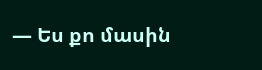— Ես քո մասին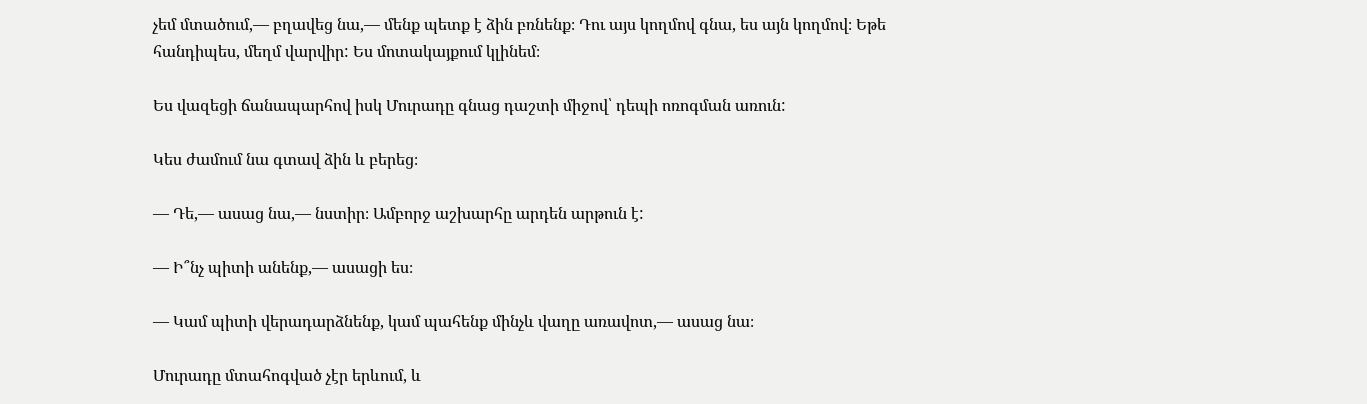չեմ մտածում,— բղավեց նա,— մենք պետք է ձին բռնենք։ Դու այս կողմով գնա, ես այն կողմով։ Եթե հանդիպես, մեղմ վարվիր: Ես մոտակայքում կլինեմ։

Ես վազեցի ճանապարհով իսկ Մուրադը գնաց դաշտի միջով՝ դեպի ոռոգման առուն:

Կես ժամում նա գտավ ձին և բերեց։

— Դե,— ասաց նա,— նստիր։ Ամբորջ աշխարհը արդեն արթուն է:

— Ի՞նչ պիտի անենք,— ասացի ես։

— Կամ պիտի վերադարձնենք, կամ պահենք մինչև վաղը առավոտ,— ասաց նա։

Մուրադը մտահոգված չէր երևում, և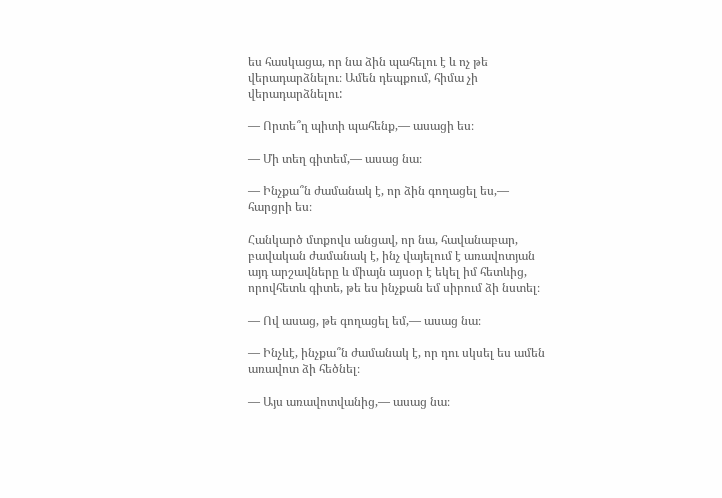ես հասկացա, որ նա ձին պահելու է և ոչ թե վերադարձնելու։ Ամեն դեպքում, հիմա չի վերադարձնելու:

— Որտե՞ղ պիտի պահենք,— ասացի ես։

— Մի տեղ գիտեմ,— ասաց նա։

— Ինչքա՞ն ժամանակ է, որ ձին գողացել ես,— հարցրի ես։

Հանկարծ մտքովս անցավ, որ նա, հավանաբար, բավական ժամանակ է, ինչ վայելում է առավոտյան այդ արշավները և միայն այսօր է եկել իմ հետևից, որովհետև գիտե, թե ես ինչքան եմ սիրում ձի նստել։

— Ով ասաց, թե գողացել եմ,— ասաց նա։

— Ինչևէ, ինչքա՞ն ժամանակ է, որ դու սկսել ես ամեն առավոտ ձի հեծնել։

— Այս առավոտվանից,— ասաց նա։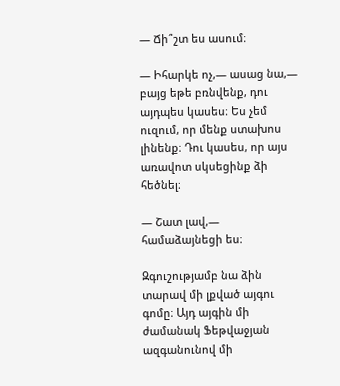— Ճի՞շտ ես ասում։

— Իհարկե ոչ,— ասաց նա,— բայց եթե բռնվենք, դու այդպես կասես։ Ես չեմ ուզում, որ մենք ստախոս լինենք։ Դու կասես, որ այս առավոտ սկսեցինք ձի հեծնել։

— Շատ լավ,— համաձայնեցի ես։

Զգուշությամբ նա ձին տարավ մի լքված այգու գոմը։ Այդ այգին մի ժամանակ Ֆեթվաջյան ազգանունով մի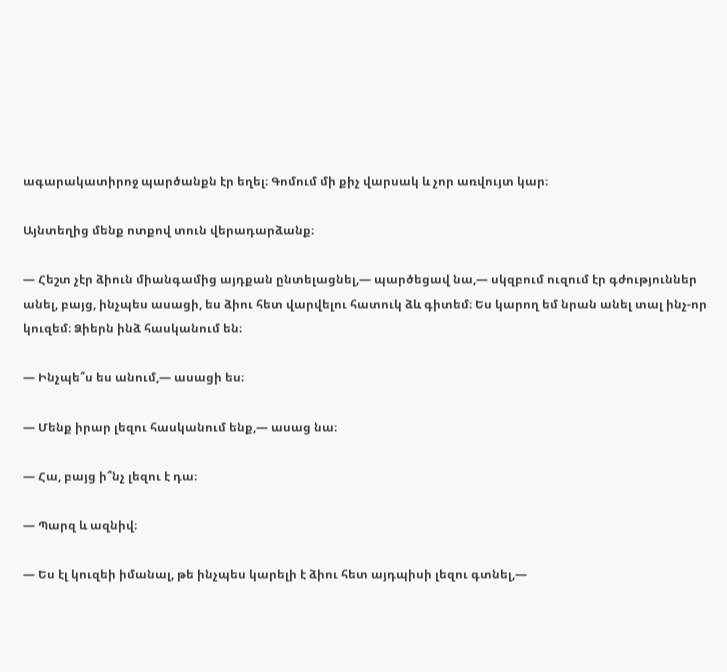ագարակատիրոջ պարծանքն էր եղել։ Գոմում մի քիչ վարսակ և չոր առվույտ կար։

Այնտեղից մենք ոտքով տուն վերադարձանք։

— Հեշտ չէր ձիուն միանգամից այդքան ընտելացնել,— պարծեցավ նա,— սկզբում ուզում էր գժություններ անել, բայց, ինչպես ասացի, ես ձիու հետ վարվելու հատուկ ձև գիտեմ։ Ես կարող եմ նրան անել տալ ինչ-որ կուզեմ։ Ձիերն ինձ հասկանում են։

— Ինչպե՞ս ես անում,— ասացի ես։

— Մենք իրար լեզու հասկանում ենք,— ասաց նա։

— Հա, բայց ի՞նչ լեզու է դա։

— Պարզ և ազնիվ։

— Ես էլ կուզեի իմանալ, թե ինչպես կարելի է ձիու հետ այդպիսի լեզու գտնել,—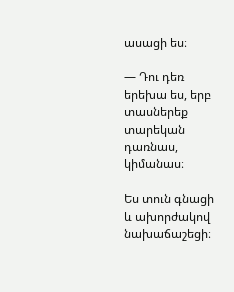ասացի ես։

— Դու դեռ երեխա ես, երբ տասներեք տարեկան դառնաս, կիմանաս։

Ես տուն գնացի և ախորժակով նախաճաշեցի։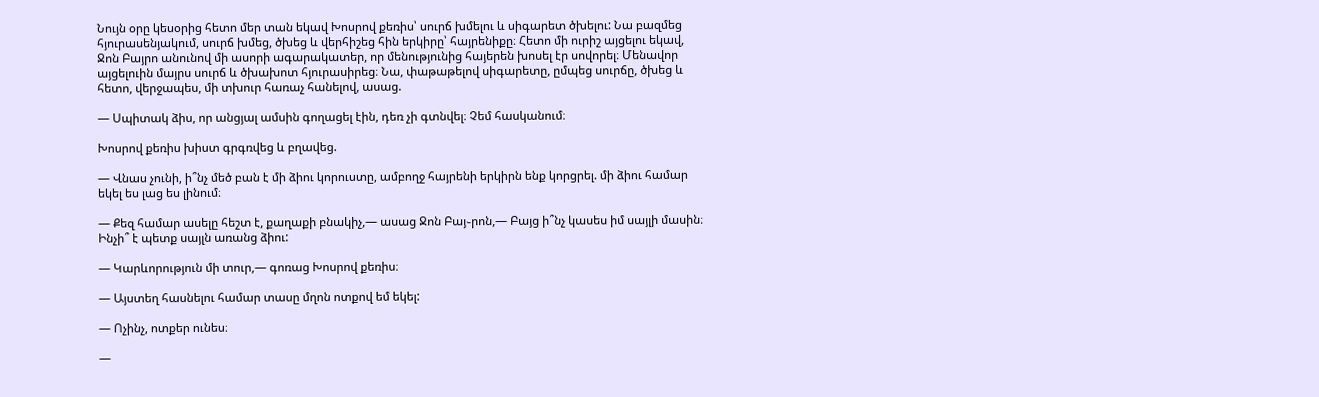Նույն օրը կեսօրից հետո մեր տան եկավ Խոսրով քեռիս՝ սուրճ խմելու և սիգարետ ծխելու: Նա բազմեց հյուրասենյակում, սուրճ խմեց, ծխեց և վերհիշեց հին երկիրը՝ հայրենիքը։ Հետո մի ուրիշ այցելու եկավ, Ջոն Բայրո անունով մի ասորի ագարակատեր, որ մենությունից հայերեն խոսել էր սովորել։ Մենավոր այցելուին մայրս սուրճ և ծխախոտ հյուրասիրեց։ Նա, փաթաթելով սիգարետը, ըմպեց սուրճը, ծխեց և հետո, վերջապես, մի տխուր հառաչ հանելով, ասաց.

— Սպիտակ ձիս, որ անցյալ ամսին գողացել էին, դեռ չի գտնվել։ Չեմ հասկանում։

Խոսրով քեռիս խիստ գրգռվեց և բղավեց.

— Վնաս չունի, ի՞նչ մեծ բան է մի ձիու կորուստը, ամբողջ հայրենի երկիրն ենք կորցրել. մի ձիու համար եկել ես լաց ես լինում։

— Քեզ համար ասելը հեշտ է, քաղաքի բնակիչ,— ասաց Ջոն Բայ֊րոն,— Բայց ի՞նչ կասես իմ սայլի մասին։ Ինչի՞ է պետք սայլն առանց ձիու:

— Կարևորություն մի տուր,— գոռաց Խոսրով քեռիս։

— Այստեղ հասնելու համար տասը մղոն ոտքով եմ եկել:

— Ոչինչ, ոտքեր ունես։

—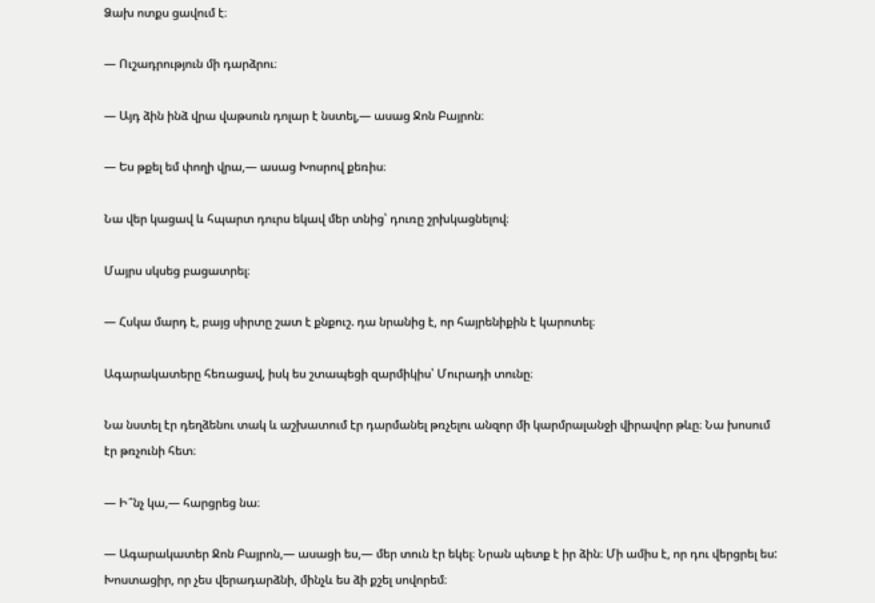Ձախ ոտքս ցավում է։

— Ուշադրություն մի դարձրու։

— Այդ ձին ինձ վրա վաթսուն դոլար է նստել,— ասաց Ջոն Բայրոն։

— Ես թքել եմ փողի վրա,— ասաց Խոսրով քեռիս։

Նա վեր կացավ և հպարտ դուրս եկավ մեր տնից՝ դուռը շրխկացնելով։

Մայրս սկսեց բացատրել։

— Հսկա մարդ է, բայց սիրտը շատ է քնքուշ. դա նրանից է, որ հայրենիքին է կարոտել։

Ագարակատերը հեռացավ, իսկ ես շտապեցի զարմիկիս՝ Մուրադի տունը։

Նա նստել էր դեղձենու տակ և աշխատում էր դարմանել թռչելու անզոր մի կարմրալանջի վիրավոր թևը։ Նա խոսում էր թռչունի հետ։

— Ի՞նչ կա,— հարցրեց նա։

— Ագարակատեր Ջոն Բայրոն,— ասացի ես,— մեր տուն էր եկել։ Նրան պետք է իր ձին։ Մի ամիս է, որ դու վերցրել ես: Խոստացիր, որ չես վերադարձնի, մինչև ես ձի քշել սովորեմ։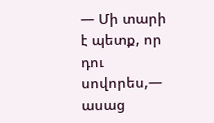— Մի տարի է պետք, որ դու սովորես,— ասաց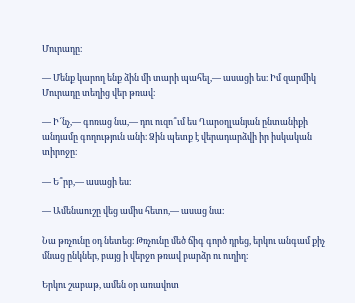Մուրադը։

— Մենք կարող ենք ձին մի տարի պահել,— ասացի ես։ Իմ զարմիկ Մուրադը տեղից վեր թռավ։

— Ի՜նչ,— գոռաց նա,— դու ուզո՞ւմ ես Ղարօղլանյան ընտանիքի անդամը գողություն անի։ Ձին պետք է վերադարձվի իր իսկական տիրոջը։

— Ե՞րբ,— ասացի ես։

— Ամենաուշը վեց ամիս հետո,— ասաց նա։

Նա թռչունը օդ նետեց։ Թռչունը մեծ ճիգ գործ դրեց, երկու անգամ քիչ մնաց ընկներ, բայց ի վերջո թռավ բարձր ու ուղիղ։

Երկու շաբաթ, ամեն օր առավոտ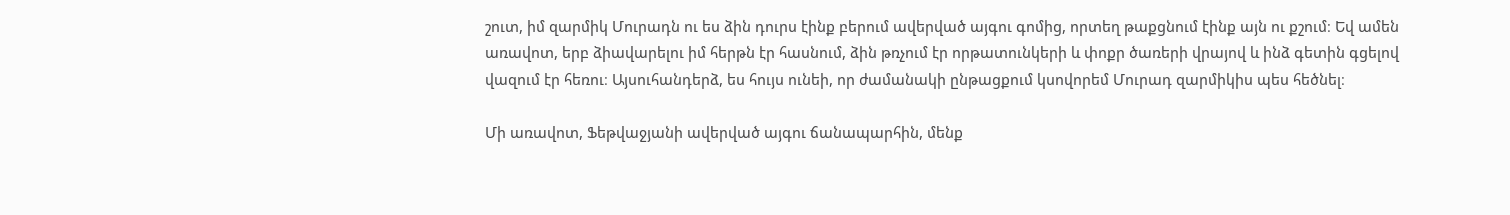շուտ, իմ զարմիկ Մուրադն ու ես ձին դուրս էինք բերում ավերված այգու գոմից, որտեղ թաքցնում էինք այն ու քշում։ Եվ ամեն առավոտ, երբ ձիավարելու իմ հերթն էր հասնում, ձին թռչում էր որթատունկերի և փոքր ծառերի վրայով և ինձ գետին գցելով վազում էր հեռու։ Այսուհանդերձ, ես հույս ունեի, որ ժամանակի ընթացքում կսովորեմ Մուրադ զարմիկիս պես հեծնել։

Մի առավոտ, Ֆեթվաջյանի ավերված այգու ճանապարհին, մենք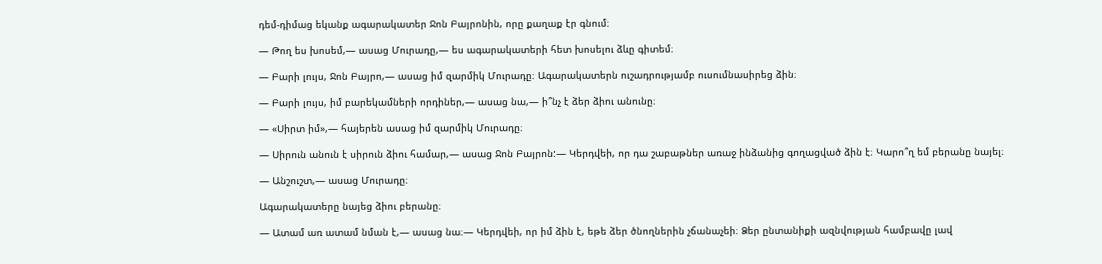դեմ-դիմաց եկանք ագարակատեր Ջոն Բայրոնին, որը քաղաք էր գնում։

— Թող ես խոսեմ,— ասաց Մուրադը,— ես ագարակատերի հետ խոսելու ձևը գիտեմ։

— Բարի լույս, Ջոն Բայրո,— ասաց իմ զարմիկ Մուրադը։ Ագարակատերն ուշադրությամբ ուսումնասիրեց ձին։

— Բարի լույս, իմ բարեկամների որդիներ,— ասաց նա,— ի՞նչ է ձեր ձիու անունը։

— «Սիրտ իմ»,— հայերեն ասաց իմ զարմիկ Մուրադը։

— Սիրուն անուն է սիրուն ձիու համար,— ասաց Ջոն Բայրոն:— Կերդվեի, որ դա շաբաթներ առաջ ինձանից գողացված ձին է։ Կարո՞ղ եմ բերանը նայել։

— Անշուշտ,— ասաց Մուրադը։

Ագարակատերը նայեց ձիու բերանը։

— Ատամ առ ատամ նման է,— ասաց նա։— Կերդվեի, որ իմ ձին է, եթե ձեր ծնողներին չճանաչեի։ Ձեր ընտանիքի ազնվության համբավը լավ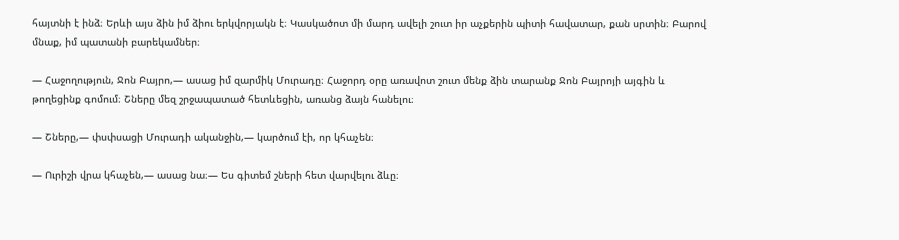հայտնի է ինձ։ Երևի այս ձին իմ ձիու երկվորյակն է։ Կասկածոտ մի մարդ ավելի շուտ իր աչքերին պիտի հավատար, քան սրտին։ Բարով մնաք, իմ պատանի բարեկամներ։

— Հաջողություն, Ջոն Բայրո,— ասաց իմ զարմիկ Մուրադը։ Հաջորդ օրը առավոտ շուտ մենք ձին տարանք Ջոն Բայրոյի այգին և թողեցինք գոմում։ Շները մեզ շրջապատած հետևեցին, առանց ձայն հանելու։

— Շները,— փսփսացի Մուրադի ականջին,— կարծում էի, որ կհաչեն։

— Ուրիշի վրա կհաչեն,— ասաց նա։— Ես գիտեմ շների հետ վարվելու ձևը։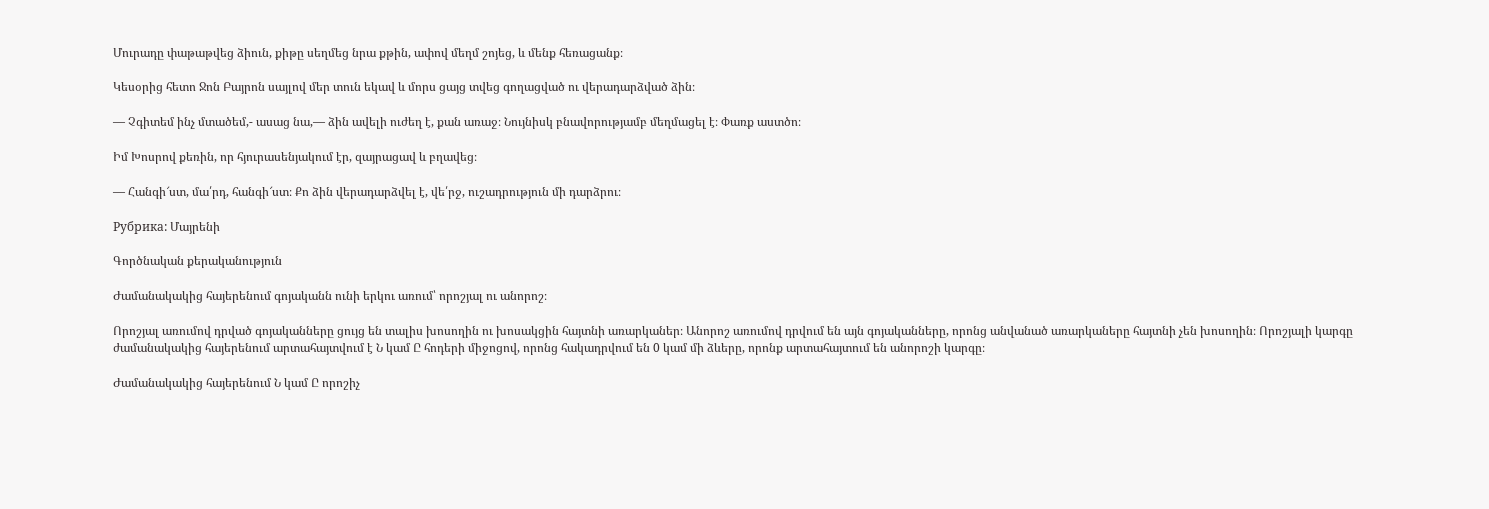Մուրադը փաթաթվեց ձիուն, քիթը սեղմեց նրա քթին, ափով մեղմ շոյեց, և մենք հեռացանք։

Կեսօրից հետո Ջոն Բայրոն սայլով մեր տուն եկավ և մորս ցայց տվեց գողացված ու վերադարձված ձին։

— Չգիտեմ ինչ մտածեմ,- ասաց նա,— ձին ավելի ուժեղ է, քան առաջ։ Նույնիսկ բնավորությամբ մեղմացել է։ Փառք աստծո։

Իմ Խոսրով քեռին, որ հյուրասենյակում էր, զայրացավ և բղավեց։

— Հանգի՜ստ, մա՛րդ, հանգի՜ստ։ Քո ձին վերադարձվել է, վե՛րջ, ուշադրություն մի դարձրու։

Рубрика: Մայրենի

Գործնական քերականություն

Ժամանակակից հայերենում գոյականն ունի երկու առում՝ որոշյալ ու անորոշ։

Որոշյալ առումով դրված գոյականները ցույց են տալիս խոսողին ու խոսակցին հայտնի առարկաներ։ Անորոշ առումով դրվում են այն գոյականները, որոնց անվանած առարկաները հայտնի չեն խոսողին։ Որոշյալի կարգը ժամանակակից հայերենում արտահայտվում է Ն կամ Ը հոդերի միջոցով, որոնց հակադրվում են 0 կամ մի ձևերը, որոնք արտահայտում են անորոշի կարգը։

Ժամանակակից հայերենում Ն կամ Ը որոշիչ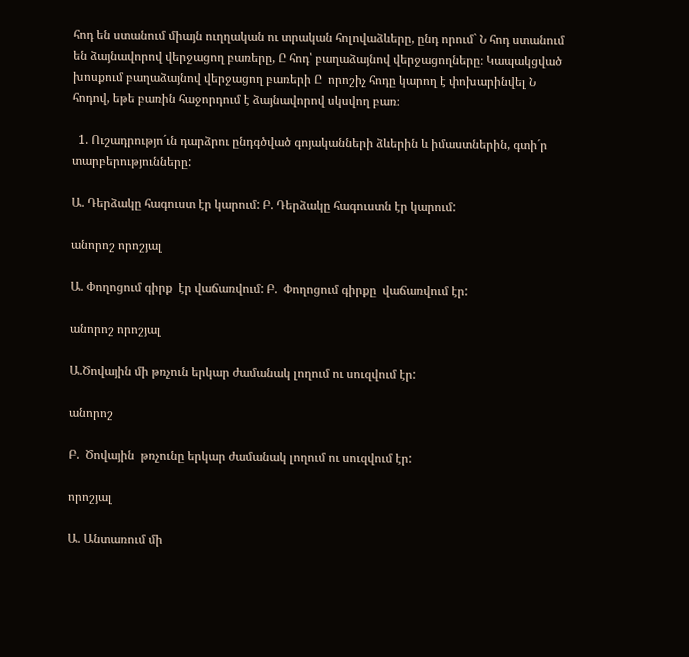հոդ են ստանում միայն ուղղական ու տրական հոլովաձևերը, ընդ որում` Ն հոդ ստանում են ձայնավորով վերջացող բառերը, Ը հոդ՝ բաղաձայնով վերջացողները։ Կապակցված խոսքում բաղաձայնով վերջացող բառերի Ը  որոշիչ հոդը կարող է փոխարինվել Ն հոդով, եթե բառին հաջորդում է ձայնավորով սկսվող բառ։

  1. Ուշադրությո´ւն դարձրու ընդգծված գոյականների ձևերին և իմաստներին, գտի´ր տարբերությունները:

Ա. Դերձակը հագուստ էր կարում: Բ. Դերձակը հագուստն էր կարում:

անորոշ որոշյալ

Ա. Փողոցում գիրք  էր վաճառվում: Բ.  Փողոցում գիրքը  վաճառվում էր:

անորոշ որոշյալ

Ա.Ծովային մի թռչուն երկար ժամանակ լողում ու սուզվում էր:

անորոշ

Բ.  Ծովային  թռչունը երկար ժամանակ լողում ու սուզվում էր:

որոշյալ

Ա. Անտառում մի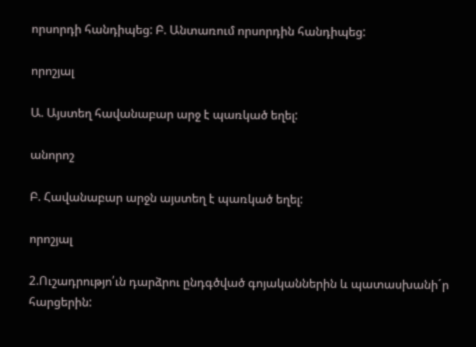որսորդի հանդիպեց: Բ. Անտառում որսորդին հանդիպեց:

որոշյալ

Ա. Այստեղ հավանաբար արջ է պառկած եղել:

անորոշ

Բ. Հավանաբար արջն այստեղ է պառկած եղել:

որոշյալ

2.Ուշադրությո՛ւն դարձրու ընդգծված գոյականներին և պատասխանի´ր հարցերին: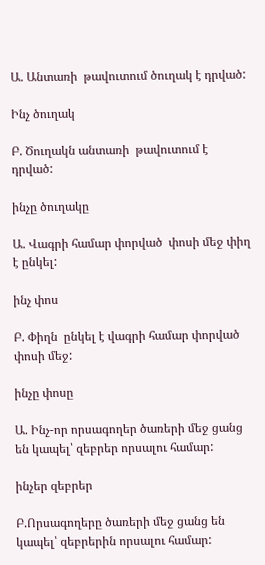Ա. Անտառի  թավուտում ծուղակ է դրված:

Ինչ ծուղակ

Բ. Ծուղակն անտառի  թավուտում է դրված:

ինչը ծուղակը

Ա. Վագրի համար փորված  փոսի մեջ փիղ է ընկել:

ինչ փոս

Բ. Փիղն  ընկել է վագրի համար փորված  փոսի մեջ:

ինչը փոսը

Ա. Ինչ-որ որսագողեր ծառերի մեջ ցանց են կապել՝ զեբրեր որսալու համար:

ինչեր զեբրեր

Բ.Որսագողերը ծառերի մեջ ցանց են կապել՝ զեբրերին որսալու համար: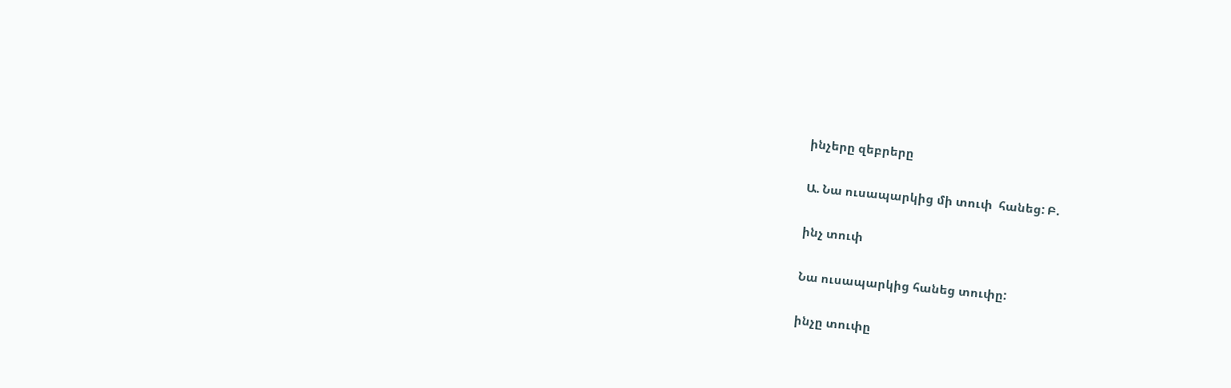ինչերը զեբրերը

Ա. Նա ուսապարկից մի տուփ  հանեց: Բ.

ինչ տուփ

Նա ուսապարկից հանեց տուփը:

ինչը տուփը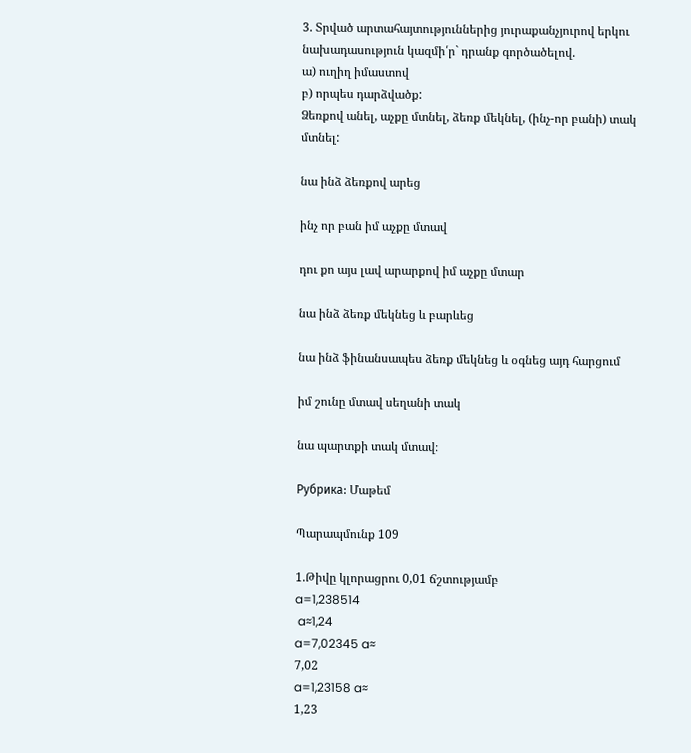3. Տրված արտահայտություններից յուրաքանչյուրով երկու նախադասություն կազմի՛ր` դրանք գործածելով.
ա) ուղիղ իմաստով
բ) որպես դարձվածք:
Ձեռքով անել, աչքը մտնել, ձեռք մեկնել, (ինչ-որ բանի) տակ մտնել:

նա ինձ ձեռքով արեց

ինչ որ բան իմ աչքը մտավ

դու քո այս լավ արարքով իմ աչքը մտար

նա ինձ ձեռք մեկնեց և բարևեց

նա ինձ ֆինանսապես ձեռք մեկնեց և օգնեց այդ հարցում

իմ շունը մտավ սեղանի տակ

նա պարտքի տակ մտավ։

Рубрика: Մաթեմ

Պարապմունք 109

1.Թիվը կլորացրու 0,01 ճշտությամբ
a=1,238514
 a≈1,24
a=7,02345 a≈
7,02
a=1,23158 a≈
1,23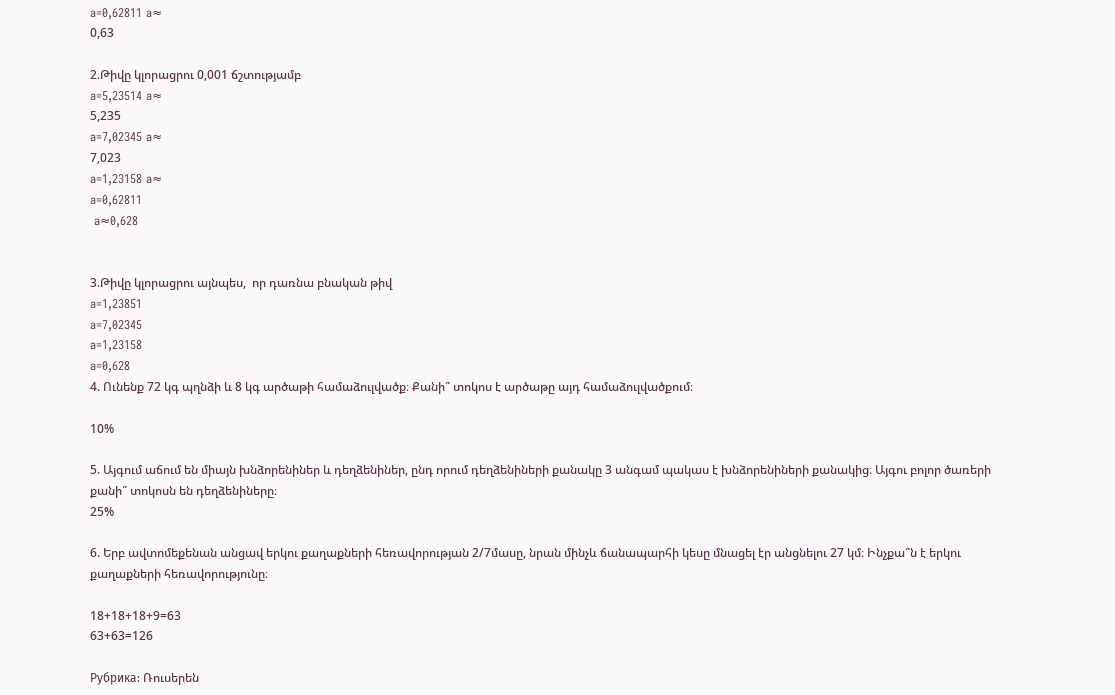a=0,62811 a≈
0,63

2.Թիվը կլորացրու 0,001 ճշտությամբ
a=5,23514 a≈
5,235
a=7,02345 a≈
7,023
a=1,23158 a≈
a=0,62811
 a≈0,628


3.Թիվը կլորացրու այնպես,  որ դառնա բնական թիվ
a=1,23851
a=7,02345
a=1,23158
a=0,628
4. Ունենք 72 կգ պղնձի և 8 կգ արծաթի համաձուլվածք։ Քանի՞ տոկոս է արծաթը այդ համաձուլվածքում։

10%

5. Այգում աճում են միայն խնձորենիներ և դեղձենիներ, ընդ որում դեղձենիների քանակը 3 անգամ պակաս է խնձորենիների քանակից։ Այգու բոլոր ծառերի քանի՞ տոկոսն են դեղձենիները։
25%

6. Երբ ավտոմեքենան անցավ երկու քաղաքների հեռավորության 2/7մասը, նրան մինչև ճանապարհի կեսը մնացել էր անցնելու 27 կմ։ Ինչքա՞ն է երկու քաղաքների հեռավորությունը։

18+18+18+9=63
63+63=126

Рубрика: Ռուսերեն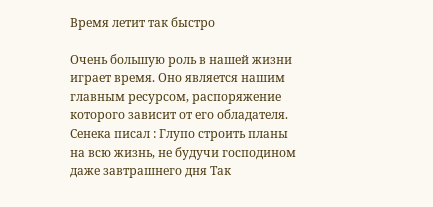Время летит так быстро

Очень большую роль в нашей жизни играет время. Оно является нашим главным ресурсом, распоряжение которого зависит от его обладателя.
Сенека писал : Глупо строить планы на всю жизнь, не будучи господином даже завтрашнего дня Так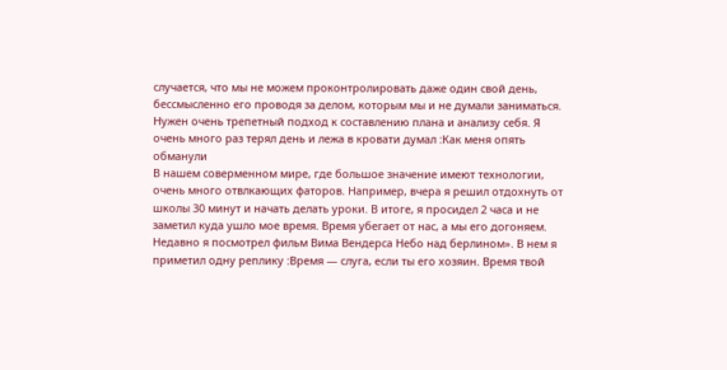случается, что мы не можем проконтролировать даже один свой день, бессмысленно его проводя за делом, которым мы и не думали заниматься. Нужен очень трепетный подход к составлению плана и анализу себя. Я очень много раз терял день и лежа в кровати думал :Как меня опять обманули
В нашем соверменном мире, где большое значение имеют технологии, очень много отвлкающих фаторов. Например, вчера я решил отдохнуть от школы 30 минут и начать делать уроки. В итоге, я просидел 2 часа и не заметил куда ушло мое время. Время убегает от нас, а мы его догоняем.
Недавно я посмотрел фильм Вима Вендерса Небо над берлином». В нем я приметил одну реплику :Время — слуга, если ты его хозяин. Время твой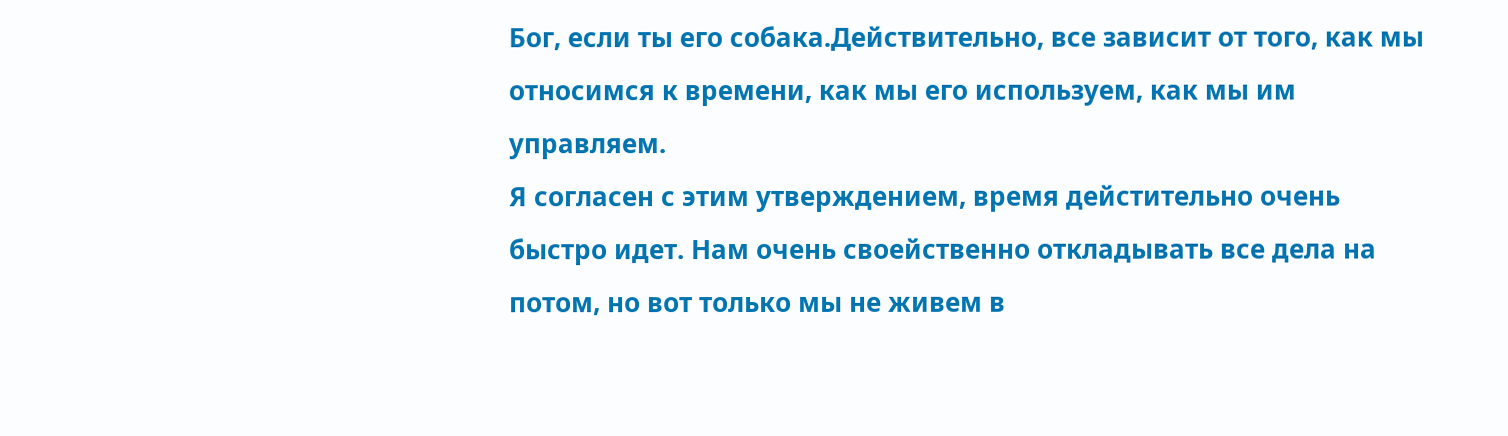Бог, если ты его собака.Действительно, все зависит от того, как мы относимся к времени, как мы его используем, как мы им управляем.
Я согласен с этим утверждением, время дейстительно очень быстро идет. Нам очень своейственно откладывать все дела на потом, но вот только мы не живем в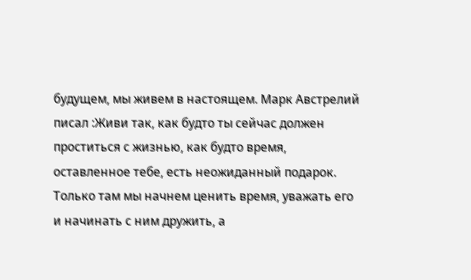будущем, мы живем в настоящем. Марк Австрелий писал :Живи так, как будто ты сейчас должен проститься с жизнью, как будто время, оставленное тебе, есть неожиданный подарок. Только там мы начнем ценить время, уважать его и начинать с ним дружить, а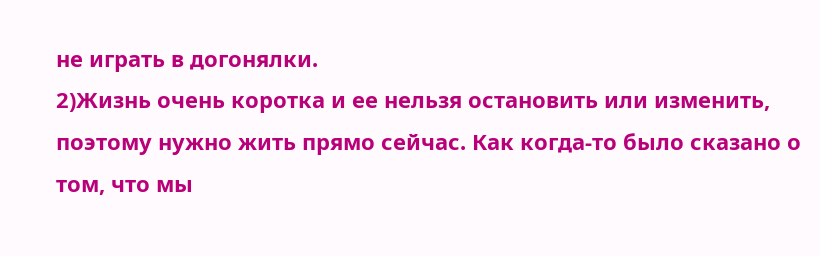не играть в догонялки.
2)Жизнь очень коротка и ее нельзя остановить или изменить, поэтому нужно жить прямо сейчас. Как когда-то было сказано о том, что мы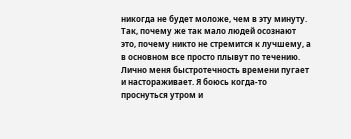никогда не будет моложе, чем в эту минуту. Так, почему же так мало людей осознают это, почему никто не стремится к лучшему, а в основном все просто плывут по течению. Лично меня быстротечность времени пугает и настораживает. Я боюсь когда-то проснуться утром и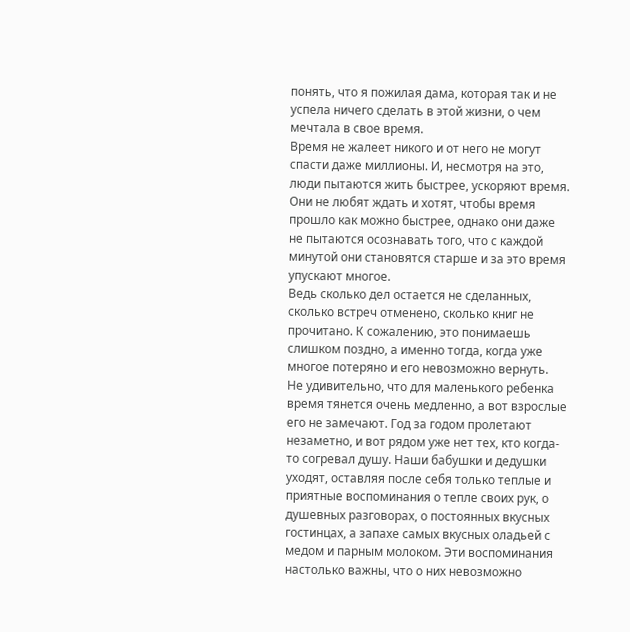понять, что я пожилая дама, которая так и не успела ничего сделать в этой жизни, о чем мечтала в свое время.
Время не жалеет никого и от него не могут спасти даже миллионы. И, несмотря на это, люди пытаются жить быстрее, ускоряют время. Они не любят ждать и хотят, чтобы время прошло как можно быстрее, однако они даже не пытаются осознавать того, что с каждой минутой они становятся старше и за это время упускают многое.
Ведь сколько дел остается не сделанных, сколько встреч отменено, сколько книг не прочитано. К сожалению, это понимаешь слишком поздно, а именно тогда, когда уже многое потеряно и его невозможно вернуть.
Не удивительно, что для маленького ребенка время тянется очень медленно, а вот взрослые его не замечают. Год за годом пролетают незаметно, и вот рядом уже нет тех, кто когда-то согревал душу. Наши бабушки и дедушки уходят, оставляя после себя только теплые и приятные воспоминания о тепле своих рук, о душевных разговорах, о постоянных вкусных гостинцах, а запахе самых вкусных оладьей с медом и парным молоком. Эти воспоминания настолько важны, что о них невозможно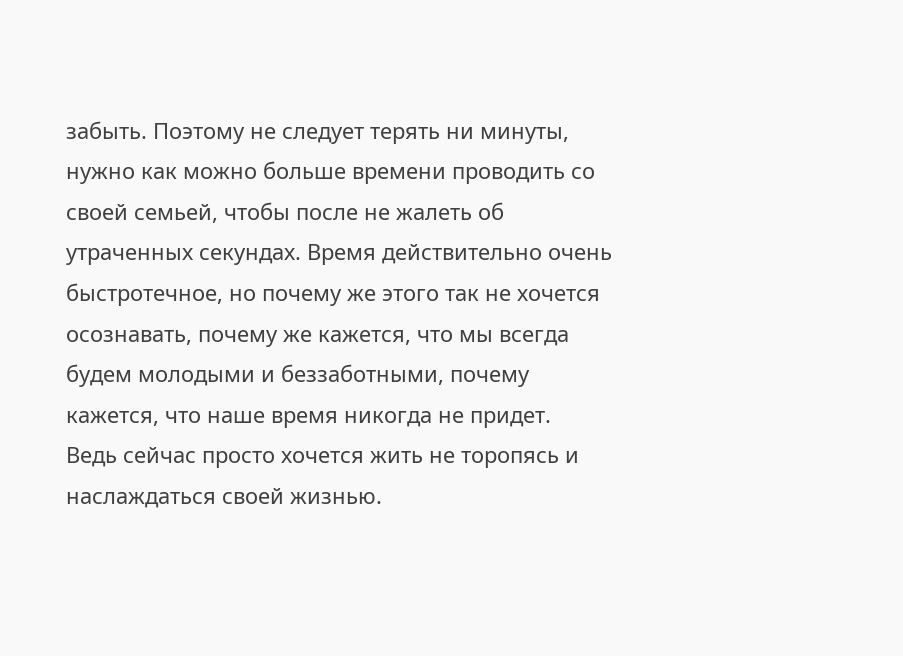забыть. Поэтому не следует терять ни минуты, нужно как можно больше времени проводить со своей семьей, чтобы после не жалеть об утраченных секундах. Время действительно очень быстротечное, но почему же этого так не хочется осознавать, почему же кажется, что мы всегда будем молодыми и беззаботными, почему кажется, что наше время никогда не придет.
Ведь сейчас просто хочется жить не торопясь и наслаждаться своей жизнью.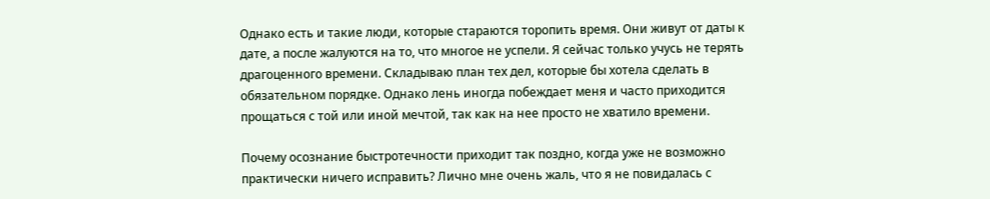Однако есть и такие люди, которые стараются торопить время. Они живут от даты к дате, а после жалуются на то, что многое не успели. Я сейчас только учусь не терять драгоценного времени. Складываю план тех дел, которые бы хотела сделать в обязательном порядке. Однако лень иногда побеждает меня и часто приходится прощаться с той или иной мечтой, так как на нее просто не хватило времени.

Почему осознание быстротечности приходит так поздно, когда уже не возможно практически ничего исправить? Лично мне очень жаль, что я не повидалась с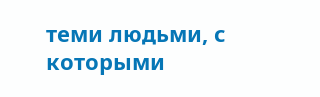теми людьми, с которыми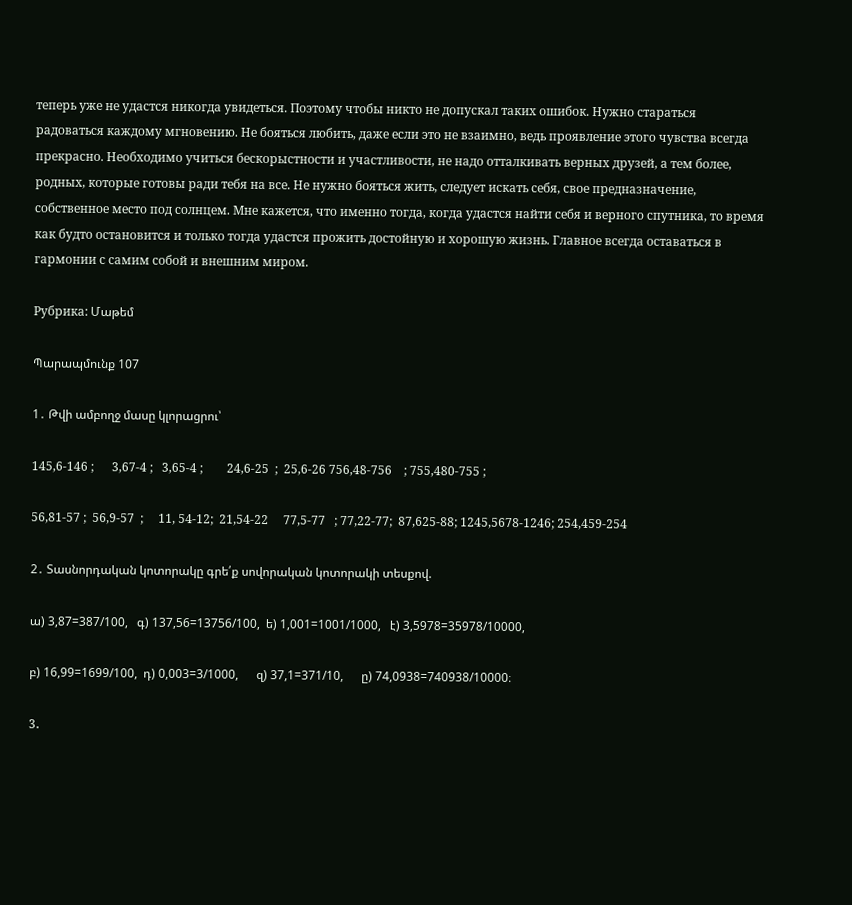теперь уже не удастся никогда увидеться. Поэтому чтобы никто не допускал таких ошибок. Нужно стараться радоваться каждому мгновению. Не бояться любить, даже если это не взаимно, ведь проявление этого чувства всегда прекрасно. Необходимо учиться бескорыстности и участливости, не надо отталкивать верных друзей, а тем более, родных, которые готовы ради тебя на все. Не нужно бояться жить, следует искать себя, свое предназначение, собственное место под солнцем. Мне кажется, что именно тогда, когда удастся найти себя и верного спутника, то время как будто остановится и только тогда удастся прожить достойную и хорошую жизнь. Главное всегда оставаться в гармонии с самим собой и внешним миром.

Рубрика: Մաթեմ

Պարապմունք 107

1․ Թվի ամբողջ մասը կլորացրու՝

145,6-146 ;      3,67-4 ;   3,65-4 ;        24,6-25  ;  25,6-26 756,48-756    ; 755,480-755 ;

56,81-57 ;  56,9-57  ;     11, 54-12;  21,54-22     77,5-77   ; 77,22-77;  87,625-88; 1245,5678-1246; 254,459-254

2․ Տասնորդական կոտորակը գրե՛ք սովորական կոտորակի տեսքով.

ա) 3,87=387/100,   գ) 137,56=13756/100,  ե) 1,001=1001/1000,   է) 3,5978=35978/10000,

բ) 16,99=1699/100,  դ) 0,003=3/1000,      զ) 37,1=371/10,      ը) 74,0938=740938/10000։

3․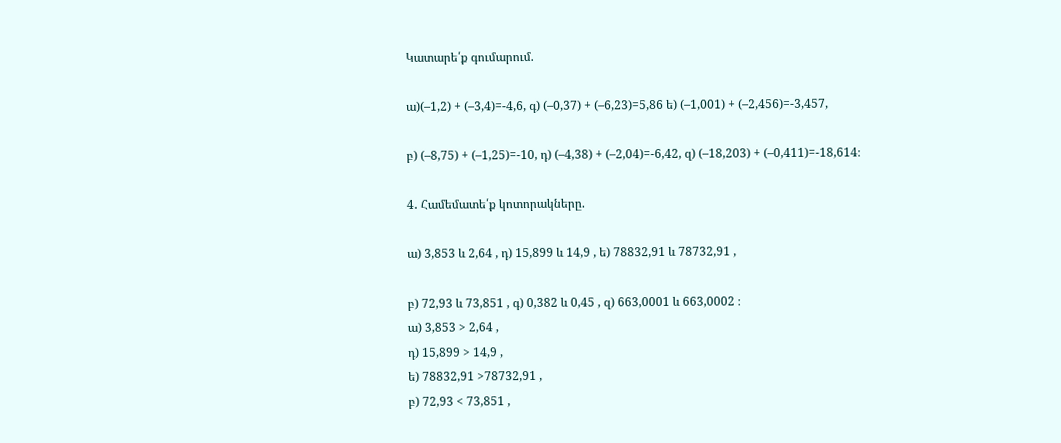Կատարե՛ք գումարում.

ա)(–1,2) + (–3,4)=-4,6, գ) (–0,37) + (–6,23)=5,86 ե) (–1,001) + (–2,456)=-3,457,

բ) (–8,75) + (–1,25)=-10, դ) (–4,38) + (–2,04)=-6,42, զ) (–18,203) + (–0,411)=-18,614։

4․ Համեմատե՛ք կոտորակները.

ա) 3,853 և 2,64 , դ) 15,899 և 14,9 , ե) 78832,91 և 78732,91 ,

բ) 72,93 և 73,851 , գ) 0,382 և 0,45 , զ) 663,0001 և 663,0002 ։
ա) 3,853 > 2,64 ,
դ) 15,899 > 14,9 ,
ե) 78832,91 >78732,91 ,
բ) 72,93 < 73,851 ,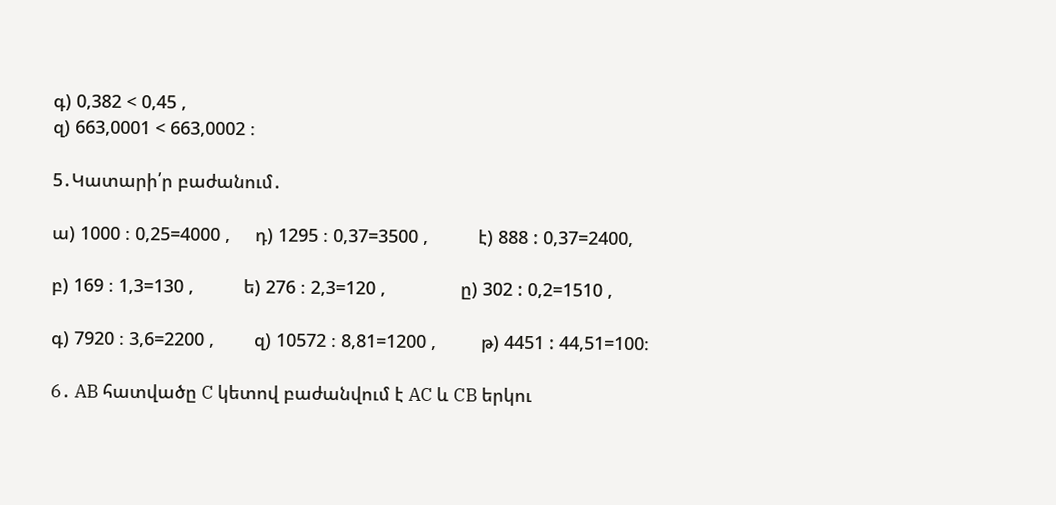գ) 0,382 < 0,45 ,
զ) 663,0001 < 663,0002 ։

5․Կատարի՛ր բաժանում․

ա) 1000 ։ 0,25=4000 ,     դ) 1295 ։ 0,37=3500 ,          է) 888 : 0,37=2400,

բ) 169 ։ 1,3=130 ,          ե) 276 ։ 2,3=120 ,               ը) 302 : 0,2=1510 ,

գ) 7920 ։ 3,6=2200 ,        զ) 10572 ։ 8,81=1200 ,         թ) 4451 : 44,51=100։

6․ AB հատվածը C կետով բաժանվում է AC և CB երկու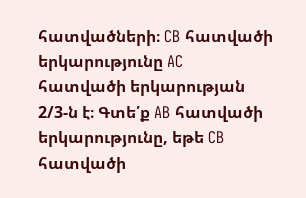հատվածների։ CB հատվածի երկարությունը AC հատվածի երկարության 2/3-ն է։ Գտե՛ք AB հատվածի երկարությունը, եթե CB հատվածի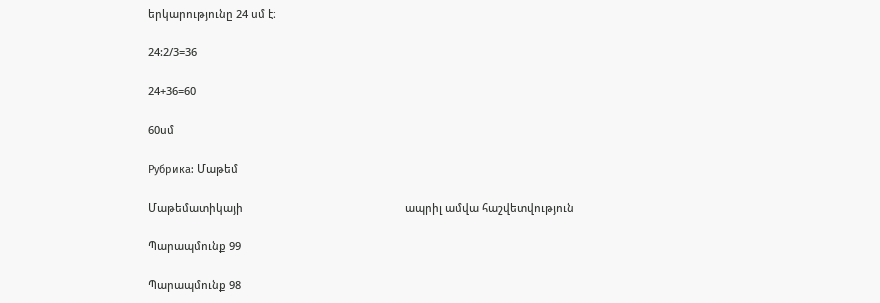երկարությունը 24 սմ է։

24:2/3=36

24+36=60

60սմ

Рубрика: Մաթեմ

Մաթեմատիկայի                                                      ապրիլ ամվա հաշվետվություն

Պարապմունք 99

Պարապմունք 98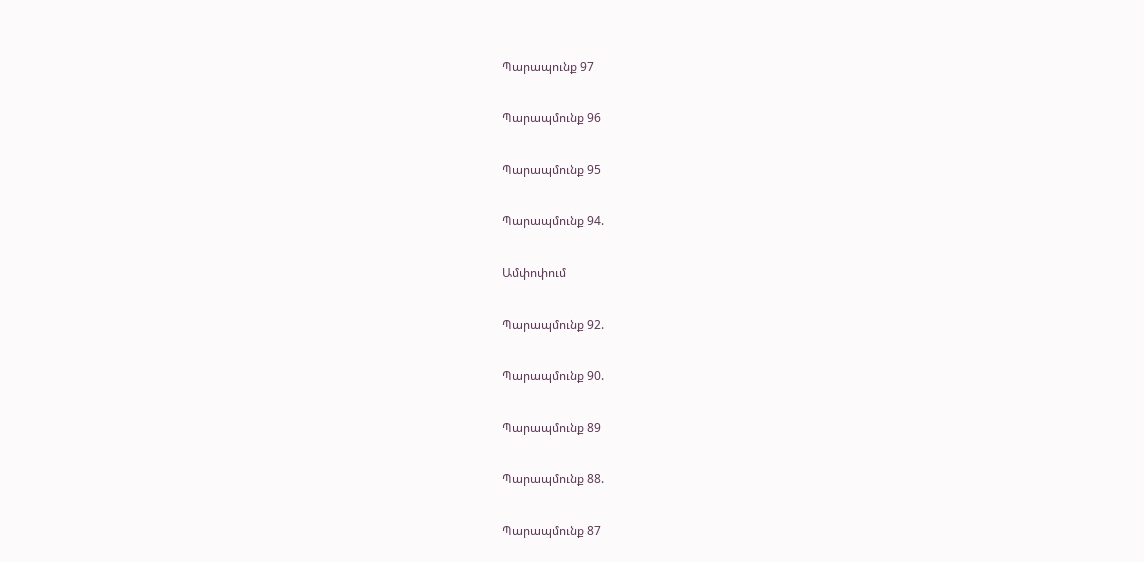Պարապունք 97

Պարապմունք 96

Պարապմունք 95

Պարապմունք 94.

Ամփոփում

Պարապմունք 92.

Պարապմունք 90.

Պարապմունք 89

Պարապմունք 88.

Պարապմունք 87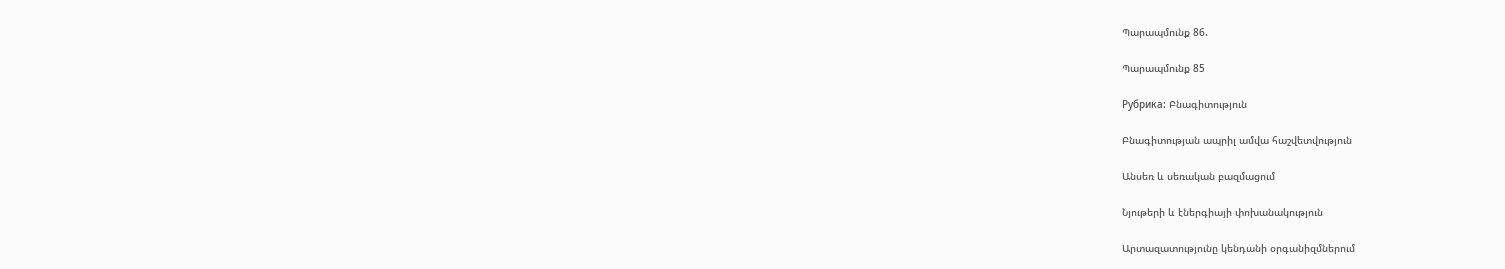Պարապմունք 86.

Պարապմունք 85

Рубрика: Բնագիտություն

Բնագիտության ապրիլ ամվա հաշվետվություն

Անսեռ և սեռական բազմացում

Նյութերի և էներգիայի փոխանակություն

Արտազատությունը կենդանի օրգանիզմներում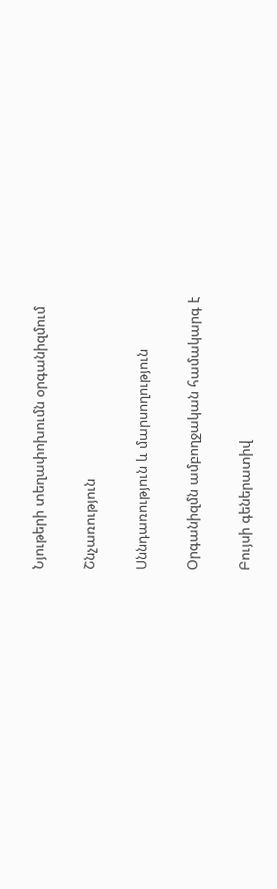Նյութերի տեղափոխումն օրգանիզմում

Շնչառություն

Սննդառություն և մարսողություն

Օրգանիզմն ամբողջական համակարգ է

Բույսի գեներատիվ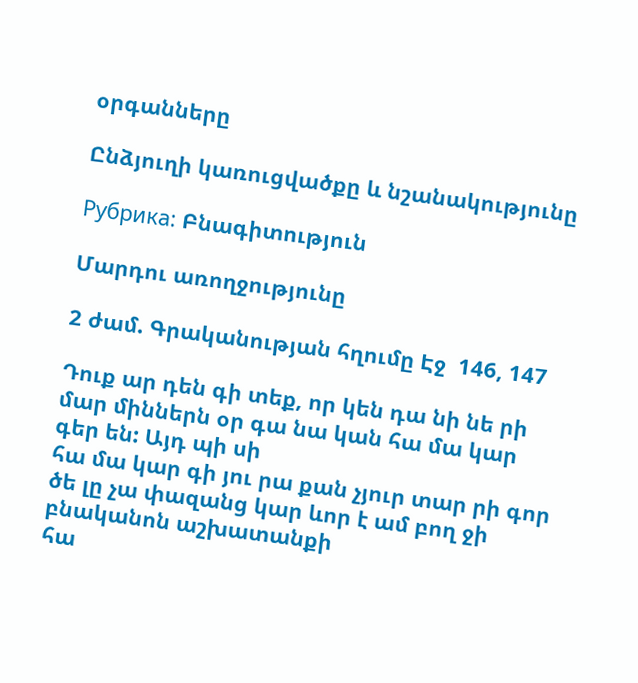օրգանները

Ընձյուղի կառուցվածքը և նշանակությունը

Рубрика: Բնագիտություն

Մարդու առողջությունը

2 ժամ. Գրականության հղումը Էջ  146, 147

Դուք ար դեն գի տեք, որ կեն դա նի նե րի մար միններն օր գա նա կան հա մա կար գեր են: Այդ պի սի
հա մա կար գի յու րա քան չյուր տար րի գոր ծե լը չա փազանց կար ևոր է ամ բող ջի բնականոն աշխատանքի
հա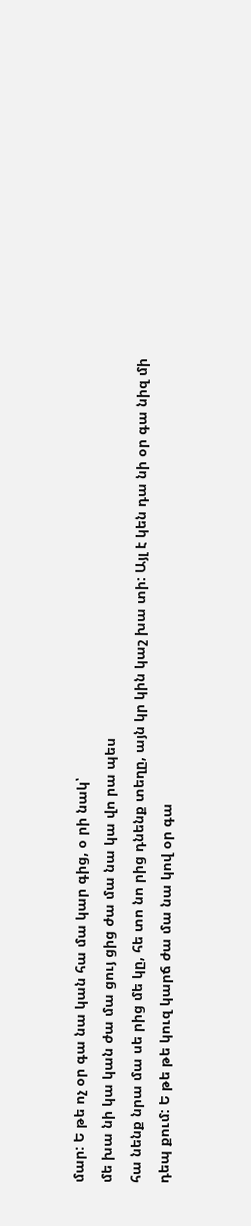մար: Ե թե ոչ օր գա նա կան հա մա կար գից, օ րի նակ՝
մե խա նի կա կան ժա մա ցույ ցից ժա մա նա կա վո րա պես
հա նենք նրա մա սե րից մե կը, հե տո նո րից դնենք տեղը, այն կր կին կաշ խա տի: Այլ է կեն դա նի օր գա նիզ մի
դեպ քում: Ե թե թե կուզ կարճ ժա մա նա կով օր գա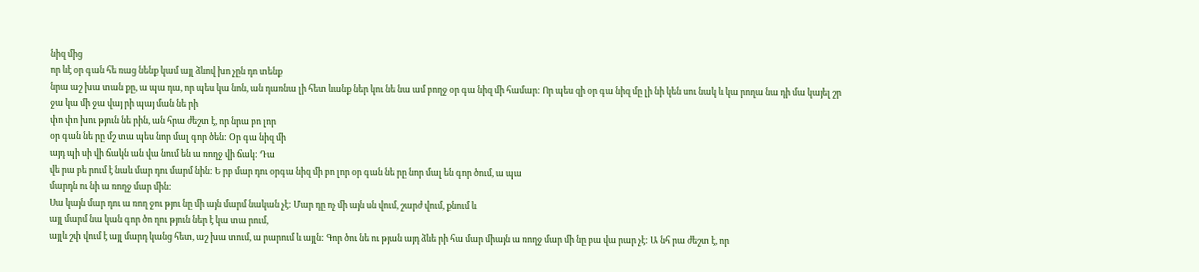նիզ մից
որ ևէ օր գան հե ռաց նենք կամ այլ ձևով խո չըն դո տենք
նրա աշ խա տան քը, ա պա դա, որ պես կա նոն, ան դառնա լի հետ ևանք ներ կու նե նա ամ բողջ օր գա նիզ մի համար: Որ պես զի օր գա նիզ մը լի նի կեն սու նակ և կա րողա նա դի մա կայել շր ջա կա մի ջա վայ րի պայ ման նե րի
փո փո խու թյուն նե րին, ան հրա ժեշտ է, որ նրա բո լոր
օր գան նե րը մշ տա պես նոր մալ գոր ծեն: Օր գա նիզ մի
այդ պի սի վի ճակն ան վա նում են ա ռողջ վի ճակ: Դա
վե րա բե րում է նաև մար դու մարմ նին: Ե րբ մար դու օրգա նիզ մի բո լոր օր գան նե րը նոր մալ են գոր ծում, ա պա
մարդն ու նի ա ռողջ մար մին:
Սա կայն մար դու ա ռող ջու թյու նը մի այն մարմ նական չէ: Մար դը ոչ մի այն սն վում, շարժ վում, քնում և
այլ մարմ նա կան գոր ծո ղու թյուն ներ է կա տա րում,
այլև շփ վում է այլ մարդ կանց հետ, աշ խա տում, ա րարում և այլն: Գոր ծու նե ու թյան այդ ձևե րի հա մար միայն ա ռողջ մար մի նը բա վա րար չէ: Ա նհ րա ժեշտ է, որ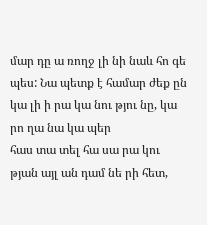մար դը ա ռողջ լի նի նաև հո գե պես: Նա պետք է համար ժեք ըն կա լի ի րա կա նու թյու նը, կա րո ղա նա կա պեր
հաս տա տել հա սա րա կու թյան այլ ան դամ նե րի հետ,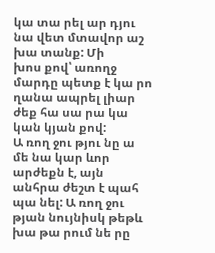կա տա րել ար դյու նա վետ մտավոր աշ խա տանք: Մի
խոս քով՝ առողջ մարդը պետք է կա րո ղանա ապրել լիար ժեք հա սա րա կա կան կյան քով:
Ա ռող ջու թյու նը ա մե նա կար ևոր արժեքն է, այն անհրա ժեշտ է պահ պա նել: Ա ռող ջու թյան նույնիսկ թեթև
խա թա րում նե րը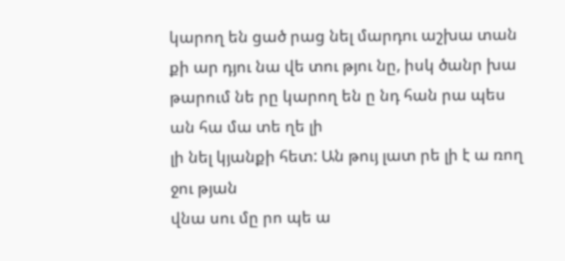կարող են ցած րաց նել մարդու աշխա տան քի ար դյու նա վե տու թյու նը, իսկ ծանր խա թարում նե րը կարող են ը նդ հան րա պես ան հա մա տե ղե լի
լի նել կյանքի հետ: Ան թույ լատ րե լի է ա ռող ջու թյան
վնա սու մը րո պե ա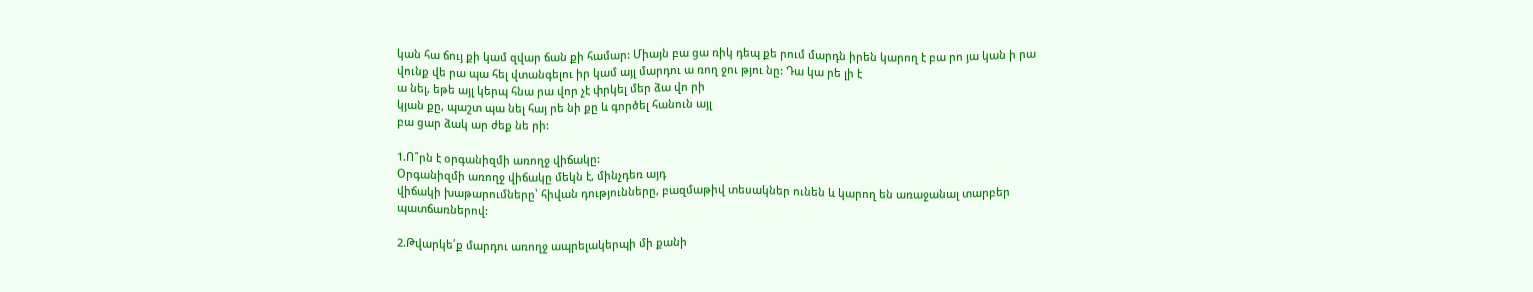կան հա ճույ քի կամ զվար ճան քի համար: Միայն բա ցա ռիկ դեպ քե րում մարդն իրեն կարող է բա րո յա կան ի րա վունք վե րա պա հել վտանգելու իր կամ այլ մարդու ա ռող ջու թյու նը: Դա կա րե լի է
ա նել, եթե այլ կերպ հնա րա վոր չէ փրկել մեր ձա վո րի
կյան քը, պաշտ պա նել հայ րե նի քը և գործել հանուն այլ
բա ցար ձակ ար ժեք նե րի:

1.Ո՞րն է օրգանիզմի առողջ վիճակը:
Օրգանիզմի առողջ վիճակը մեկն է, մինչդեռ այդ
վիճակի խաթարումները՝ հիվան դությունները, բազմաթիվ տեսակներ ունեն և կարող են առաջանալ տարբեր պատճառներով:

2.Թվարկե՛ք մարդու առողջ ապրելակերպի մի քանի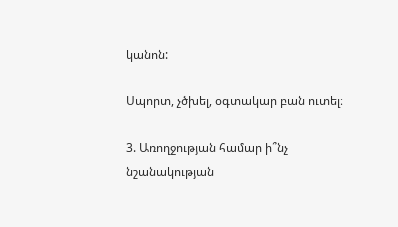կանոն:

Սպորտ, չծխել, օգտակար բան ուտել։

3. Առողջության համար ի՞նչ նշանակության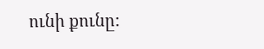ունի քունը: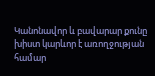Կանոնավոր և բավարար քունը խիստ կարևոր է առողջության համար